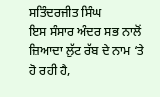ਸਤਿੰਦਰਜੀਤ ਸਿੰਘ
ਇਸ ਸੰਸਾਰ ਅੰਦਰ ਸਭ ਨਾਲੋਂ
ਜ਼ਿਆਦਾ ਲੁੱਟ ਰੱਬ ਦੇ ਨਾਮ ‘ਤੇ ਹੋ ਰਹੀ ਹੈ,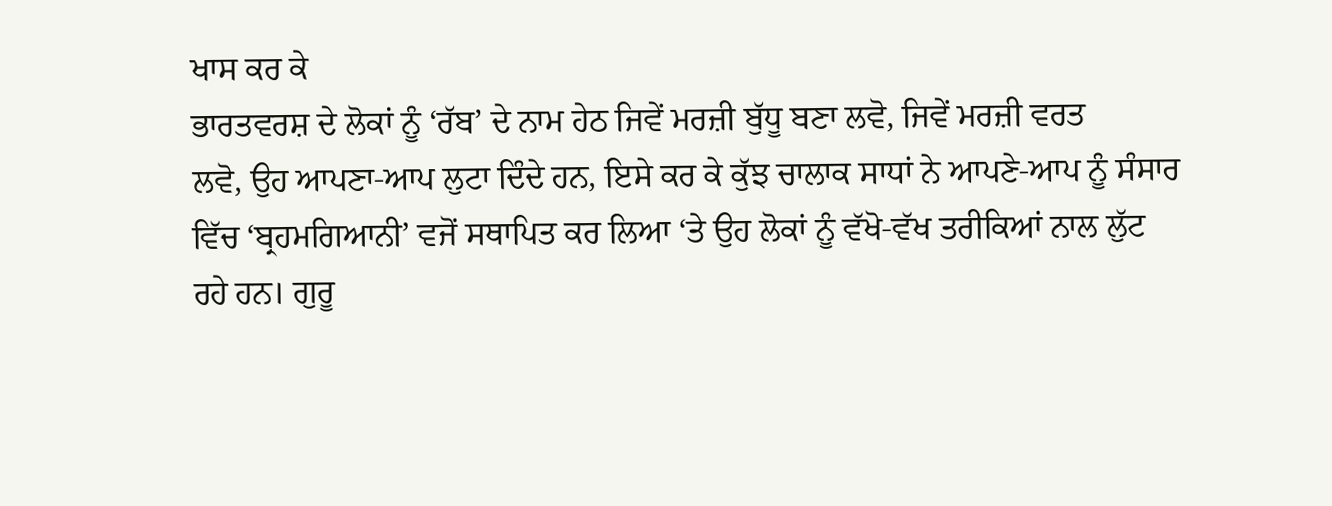ਖਾਸ ਕਰ ਕੇ
ਭਾਰਤਵਰਸ਼ ਦੇ ਲੋਕਾਂ ਨੂੰ ‘ਰੱਬ’ ਦੇ ਨਾਮ ਹੇਠ ਜਿਵੇਂ ਮਰਜ਼ੀ ਬੁੱਧੂ ਬਣਾ ਲਵੋ, ਜਿਵੇਂ ਮਰਜ਼ੀ ਵਰਤ
ਲਵੋ, ਉਹ ਆਪਣਾ-ਆਪ ਲੁਟਾ ਦਿੰਦੇ ਹਨ, ਇਸੇ ਕਰ ਕੇ ਕੁੱਝ ਚਾਲਾਕ ਸਾਧਾਂ ਨੇ ਆਪਣੇ-ਆਪ ਨੂੰ ਸੰਸਾਰ
ਵਿੱਚ ‘ਬ੍ਰਹਮਗਿਆਨੀ’ ਵਜੋਂ ਸਥਾਪਿਤ ਕਰ ਲਿਆ ‘ਤੇ ਉਹ ਲੋਕਾਂ ਨੂੰ ਵੱਖੋ-ਵੱਖ ਤਰੀਕਿਆਂ ਨਾਲ ਲੁੱਟ
ਰਹੇ ਹਨ। ਗੁਰੂ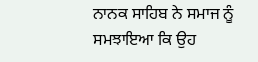ਨਾਨਕ ਸਾਹਿਬ ਨੇ ਸਮਾਜ ਨੂੰ ਸਮਝਾਇਆ ਕਿ ਉਹ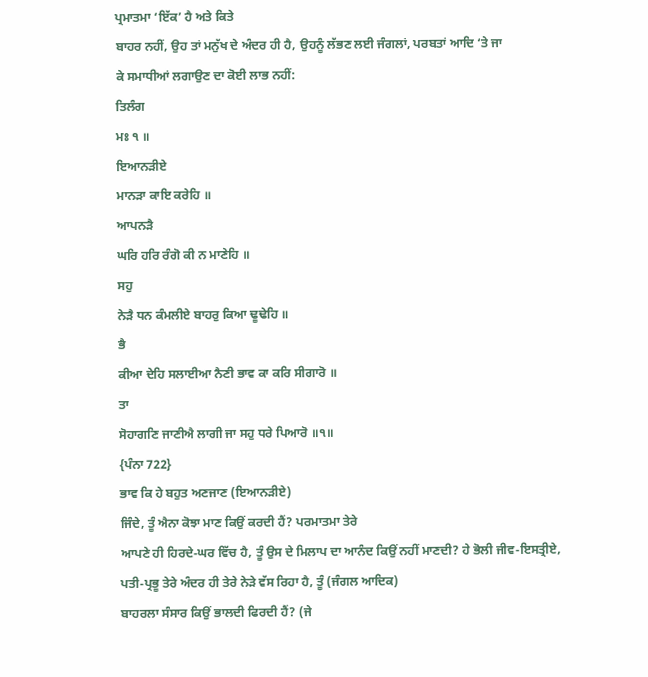ਪ੍ਰਮਾਤਮਾ ‘ਇੱਕ’ ਹੈ ਅਤੇ ਕਿਤੇ
ਬਾਹਰ ਨਹੀਂ, ਉਹ ਤਾਂ ਮਨੁੱਖ ਦੇ ਅੰਦਰ ਹੀ ਹੈ, ਉਹਨੂੰ ਲੱਭਣ ਲਈ ਜੰਗਲਾਂ, ਪਰਬਤਾਂ ਆਦਿ ‘ਤੇ ਜਾ
ਕੇ ਸਮਾਧੀਆਂ ਲਗਾਉਣ ਦਾ ਕੋਈ ਲਾਭ ਨਹੀਂ:
ਤਿਲੰਗ
ਮਃ ੧ ॥
ਇਆਨੜੀਏ
ਮਾਨੜਾ ਕਾਇ ਕਰੇਹਿ ॥
ਆਪਨੜੈ
ਘਰਿ ਹਰਿ ਰੰਗੋ ਕੀ ਨ ਮਾਣੇਹਿ ॥
ਸਹੁ
ਨੇੜੈ ਧਨ ਕੰਮਲੀਏ ਬਾਹਰੁ ਕਿਆ ਢੂਢੇਹਿ ॥
ਭੈ
ਕੀਆ ਦੇਹਿ ਸਲਾਈਆ ਨੈਣੀ ਭਾਵ ਕਾ ਕਰਿ ਸੀਗਾਰੋ ॥
ਤਾ
ਸੋਹਾਗਣਿ ਜਾਣੀਐ ਲਾਗੀ ਜਾ ਸਹੁ ਧਰੇ ਪਿਆਰੋ ॥੧॥
{ਪੰਨਾ 722}
ਭਾਵ ਕਿ ਹੇ ਬਹੁਤ ਅਣਜਾਣ (ਇਆਨੜੀਏ)
ਜਿੰਦੇ, ਤੂੰ ਐਨਾ ਕੋਝਾ ਮਾਣ ਕਿਉਂ ਕਰਦੀ ਹੈਂ? ਪਰਮਾਤਮਾ ਤੇਰੇ
ਆਪਣੇ ਹੀ ਹਿਰਦੇ-ਘਰ ਵਿੱਚ ਹੈ, ਤੂੰ ਉਸ ਦੇ ਮਿਲਾਪ ਦਾ ਆਨੰਦ ਕਿਉਂ ਨਹੀਂ ਮਾਣਦੀ? ਹੇ ਭੋਲੀ ਜੀਵ-ਇਸਤ੍ਰੀਏ,
ਪਤੀ-ਪ੍ਰਭੂ ਤੇਰੇ ਅੰਦਰ ਹੀ ਤੇਰੇ ਨੇੜੇ ਵੱਸ ਰਿਹਾ ਹੈ, ਤੂੰ (ਜੰਗਲ ਆਦਿਕ)
ਬਾਹਰਲਾ ਸੰਸਾਰ ਕਿਉਂ ਭਾਲਦੀ ਫਿਰਦੀ ਹੈਂ? (ਜੇ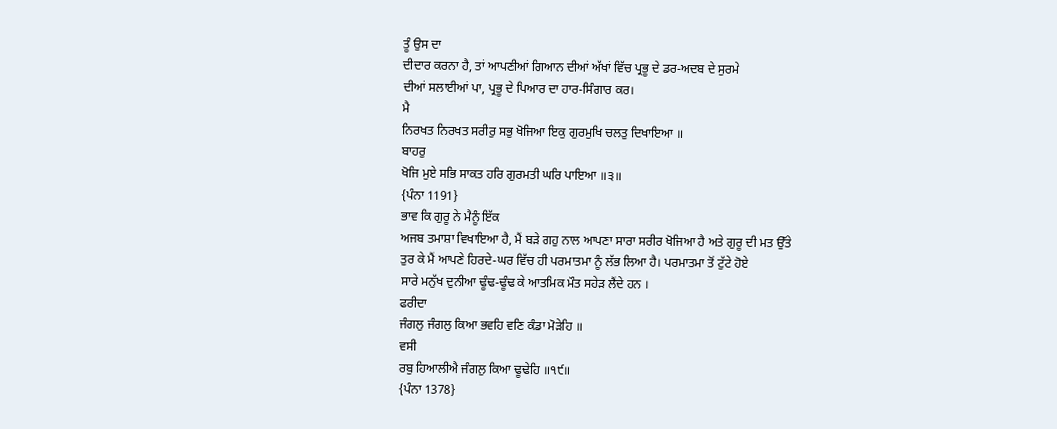ਤੂੰ ਉਸ ਦਾ
ਦੀਦਾਰ ਕਰਨਾ ਹੈ, ਤਾਂ ਆਪਣੀਆਂ ਗਿਆਨ ਦੀਆਂ ਅੱਖਾਂ ਵਿੱਚ ਪ੍ਰਭੂ ਦੇ ਡਰ-ਅਦਬ ਦੇ ਸੁਰਮੇ
ਦੀਆਂ ਸਲਾਈਆਂ ਪਾ, ਪ੍ਰਭੂ ਦੇ ਪਿਆਰ ਦਾ ਹਾਰ-ਸਿੰਗਾਰ ਕਰ।
ਮੈ
ਨਿਰਖਤ ਨਿਰਖਤ ਸਰੀਰੁ ਸਭੁ ਖੋਜਿਆ ਇਕੁ ਗੁਰਮੁਖਿ ਚਲਤੁ ਦਿਖਾਇਆ ॥
ਬਾਹਰੁ
ਖੋਜਿ ਮੁਏ ਸਭਿ ਸਾਕਤ ਹਰਿ ਗੁਰਮਤੀ ਘਰਿ ਪਾਇਆ ॥੩॥
{ਪੰਨਾ 1191}
ਭਾਵ ਕਿ ਗੁਰੂ ਨੇ ਮੈਨੂੰ ਇੱਕ
ਅਜਬ ਤਮਾਸ਼ਾ ਵਿਖਾਇਆ ਹੈ, ਮੈਂ ਬੜੇ ਗਹੁ ਨਾਲ ਆਪਣਾ ਸਾਰਾ ਸਰੀਰ ਖੋਜਿਆ ਹੈ ਅਤੇ ਗੁਰੂ ਦੀ ਮਤ ਉੱਤੇ
ਤੁਰ ਕੇ ਮੈਂ ਆਪਣੇ ਹਿਰਦੇ-ਘਰ ਵਿੱਚ ਹੀ ਪਰਮਾਤਮਾ ਨੂੰ ਲੱਭ ਲਿਆ ਹੈ। ਪਰਮਾਤਮਾ ਤੋਂ ਟੁੱਟੇ ਹੋਏ
ਸਾਰੇ ਮਨੁੱਖ ਦੁਨੀਆ ਢੂੰਢ-ਢੂੰਢ ਕੇ ਆਤਮਿਕ ਮੌਤ ਸਹੇੜ ਲੈਂਦੇ ਹਨ ।
ਫਰੀਦਾ
ਜੰਗਲੁ ਜੰਗਲੁ ਕਿਆ ਭਵਹਿ ਵਣਿ ਕੰਡਾ ਮੋੜੇਹਿ ॥
ਵਸੀ
ਰਬੁ ਹਿਆਲੀਐ ਜੰਗਲੁ ਕਿਆ ਢੂਢੇਹਿ ॥੧੯॥
{ਪੰਨਾ 1378}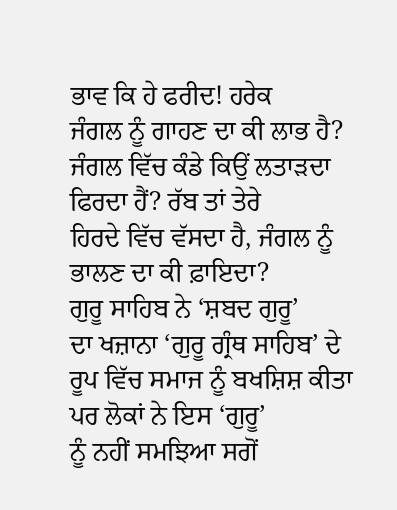ਭਾਵ ਕਿ ਹੇ ਫਰੀਦ! ਹਰੇਕ
ਜੰਗਲ ਨੂੰ ਗਾਹਣ ਦਾ ਕੀ ਲਾਭ ਹੈ? ਜੰਗਲ ਵਿੱਚ ਕੰਡੇ ਕਿਉਂ ਲਤਾੜਦਾ ਫਿਰਦਾ ਹੈਂ? ਰੱਬ ਤਾਂ ਤੇਰੇ
ਹਿਰਦੇ ਵਿੱਚ ਵੱਸਦਾ ਹੈ, ਜੰਗਲ ਨੂੰ ਭਾਲਣ ਦਾ ਕੀ ਫ਼ਾਇਦਾ?
ਗੁਰੂ ਸਾਹਿਬ ਨੇ ‘ਸ਼ਬਦ ਗੁਰੂ’
ਦਾ ਖਜ਼ਾਨਾ ‘ਗੁਰੂ ਗ੍ਰੰਥ ਸਾਹਿਬ’ ਦੇ ਰੂਪ ਵਿੱਚ ਸਮਾਜ ਨੂੰ ਬਖਸ਼ਿਸ਼ ਕੀਤਾ ਪਰ ਲੋਕਾਂ ਨੇ ਇਸ ‘ਗੁਰੂ’
ਨੂੰ ਨਹੀਂ ਸਮਝਿਆ ਸਗੋਂ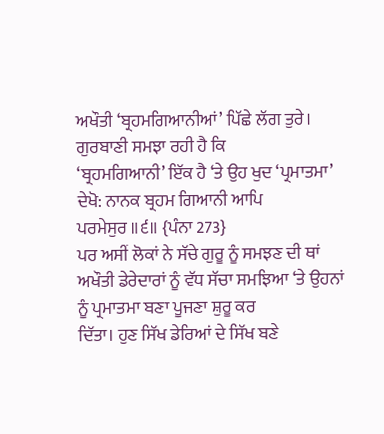ਅਖੌਤੀ ‘ਬ੍ਰਹਮਗਿਆਨੀਆਂ’ ਪਿੱਛੇ ਲੱਗ ਤੁਰੇ। ਗੁਰਬਾਣੀ ਸਮਝਾ ਰਹੀ ਹੈ ਕਿ
‘ਬ੍ਰਹਮਗਿਆਨੀ’ ਇੱਕ ਹੈ ‘ਤੇ ਉਹ ਖੁਦ ‘ਪ੍ਰਮਾਤਮਾ’ ਦੇਖੋ: ਨਾਨਕ ਬ੍ਰਹਮ ਗਿਆਨੀ ਆਪਿ
ਪਰਮੇਸੁਰ ॥੬॥ {ਪੰਨਾ 273}
ਪਰ ਅਸੀਂ ਲੋਕਾਂ ਨੇ ਸੱਚੇ ਗੁਰੂ ਨੂੰ ਸਮਝਣ ਦੀ ਥਾਂ
ਅਖੌਤੀ ਡੇਰੇਦਾਰਾਂ ਨੂੰ ਵੱਧ ਸੱਚਾ ਸਮਝਿਆ ‘ਤੇ ਉਹਨਾਂ ਨੂੰ ਪ੍ਰਮਾਤਮਾ ਬਣਾ ਪੂਜਣਾ ਸ਼ੁਰੂ ਕਰ
ਦਿੱਤਾ। ਹੁਣ ਸਿੱਖ ਡੇਰਿਆਂ ਦੇ ਸਿੱਖ ਬਣੇ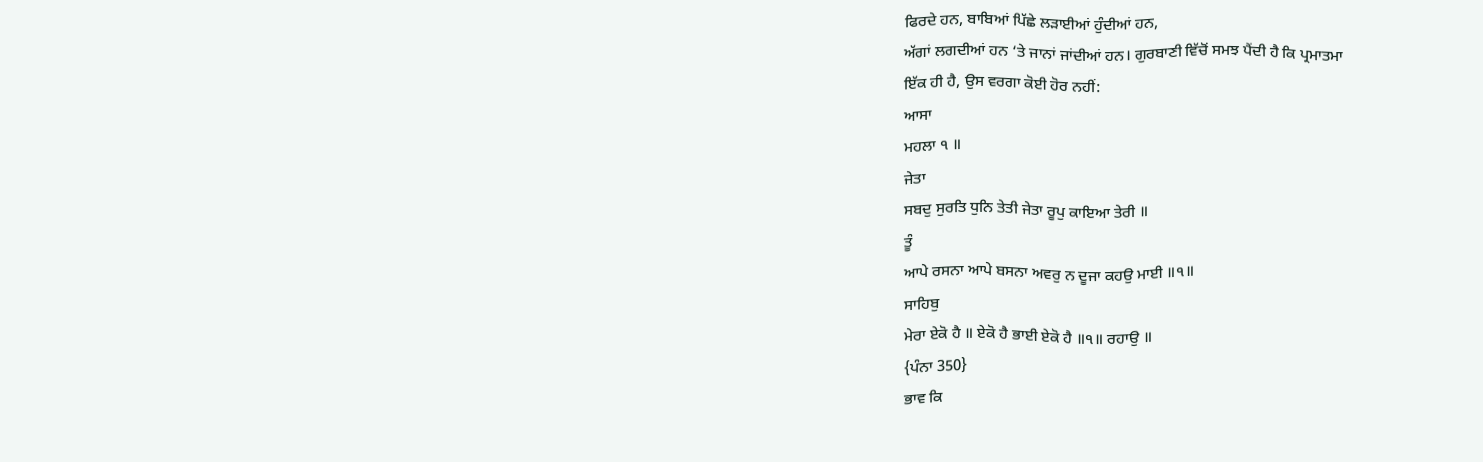ਫਿਰਦੇ ਹਨ, ਬਾਬਿਆਂ ਪਿੱਛੇ ਲੜਾਈਆਂ ਹੁੰਦੀਆਂ ਹਨ,
ਅੱਗਾਂ ਲਗਦੀਆਂ ਹਨ ‘ਤੇ ਜਾਨਾਂ ਜਾਂਦੀਆਂ ਹਨ। ਗੁਰਬਾਣੀ ਵਿੱਚੋਂ ਸਮਝ ਪੈਂਦੀ ਹੈ ਕਿ ਪ੍ਰਮਾਤਮਾ
ਇੱਕ ਹੀ ਹੈ, ਉਸ ਵਰਗਾ ਕੋਈ ਹੋਰ ਨਹੀਂ:
ਆਸਾ
ਮਹਲਾ ੧ ॥
ਜੇਤਾ
ਸਬਦੁ ਸੁਰਤਿ ਧੁਨਿ ਤੇਤੀ ਜੇਤਾ ਰੂਪੁ ਕਾਇਆ ਤੇਰੀ ॥
ਤੂੰ
ਆਪੇ ਰਸਨਾ ਆਪੇ ਬਸਨਾ ਅਵਰੁ ਨ ਦੂਜਾ ਕਹਉ ਮਾਈ ॥੧॥
ਸਾਹਿਬੁ
ਮੇਰਾ ਏਕੋ ਹੈ ॥ ਏਕੋ ਹੈ ਭਾਈ ਏਕੋ ਹੈ ॥੧॥ ਰਹਾਉ ॥
{ਪੰਨਾ 350}
ਭਾਵ ਕਿ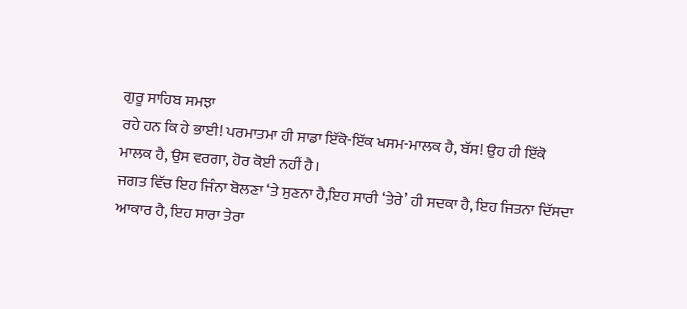ਗੁਰੂ ਸਾਹਿਬ ਸਮਝਾ
ਰਹੇ ਹਨ ਕਿ ਹੇ ਭਾਈ! ਪਰਮਾਤਮਾ ਹੀ ਸਾਡਾ ਇੱਕੋ-ਇੱਕ ਖਸਮ-ਮਾਲਕ ਹੈ, ਬੱਸ! ਉਹ ਹੀ ਇੱਕੋ
ਮਾਲਕ ਹੈ, ਉਸ ਵਰਗਾ, ਹੋਰ ਕੋਈ ਨਹੀਂ ਹੈ।
ਜਗਤ ਵਿੱਚ ਇਹ ਜਿੰਨਾ ਬੋਲਣਾ ‘ਤੇ ਸੁਣਨਾ ਹੈ,ਇਹ ਸਾਰੀ ‘ਤੇਰੇ’ ਹੀ ਸਦਕਾ ਹੈ, ਇਹ ਜਿਤਨਾ ਦਿੱਸਦਾ
ਆਕਾਰ ਹੈ, ਇਹ ਸਾਰਾ ਤੇਰਾ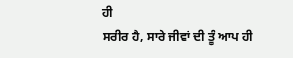ਹੀ
ਸਰੀਰ ਹੈ, ਸਾਰੇ ਜੀਵਾਂ ਦੀ ਤੂੰ ਆਪ ਹੀ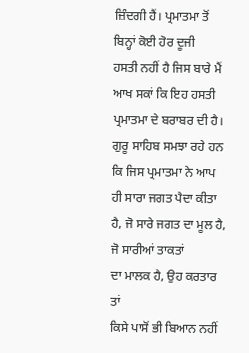ਜ਼ਿੰਦਗੀ ਹੈਂ। ਪ੍ਰਮਾਤਮਾ ਤੋਂ ਬਿਨ੍ਹਾਂ ਕੋਈ ਹੋਰ ਦੂਜੀ
ਹਸਤੀ ਨਹੀਂ ਹੈ ਜਿਸ ਬਾਰੇ ਮੈਂ ਆਖ ਸਕਾਂ ਕਿ ਇਹ ਹਸਤੀ ਪ੍ਰਮਾਤਮਾ ਦੇ ਬਰਾਬਰ ਦੀ ਹੈ।
ਗੁਰੂ ਸਾਹਿਬ ਸਮਝਾ ਰਹੇ ਹਨ
ਕਿ ਜਿਸ ਪ੍ਰਮਾਤਮਾ ਨੇ ਆਪ ਹੀ ਸਾਰਾ ਜਗਤ ਪੈਦਾ ਕੀਤਾ ਹੈ, ਜੋ ਸਾਰੇ ਜਗਤ ਦਾ ਮੂਲ ਹੈ, ਜੋ ਸਾਰੀਆਂ ਤਾਕਤਾਂ
ਦਾ ਮਾਲਕ ਹੈ, ਉਹ ਕਰਤਾਰ ਤਾਂ
ਕਿਸੇ ਪਾਸੋਂ ਭੀ ਬਿਆਨ ਨਹੀਂ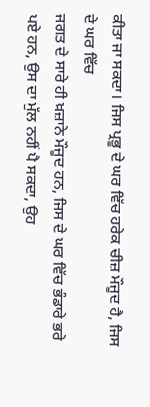ਕੀਤਾ ਜਾ ਸਕਦਾ। ਜਿਸ ਪ੍ਰਭੂ ਦੇ ਘਰ ਵਿੱਚ ਹਰੇਕ ਚੀਜ਼ ਮੌਜੂਦ ਹੈ, ਜਿਸ ਦੇ ਘਰ ਵਿੱਚ
ਜਗਤ ਦੇ ਸਾਰੇ ਹੀ ਖ਼ਜ਼ਾਨੇ ਮੌਜੂਦ ਹਨ, ਜਿਸ ਦੇ ਘਰ ਵਿੱਚ ਭੰਡਾਰੇ ਭਰੇ ਪਏ ਹਨ, ਉਸ ਦਾ ਮੁੱਲ ਨਹੀਂ ਪੈ ਸਕਦਾ, ਉਹ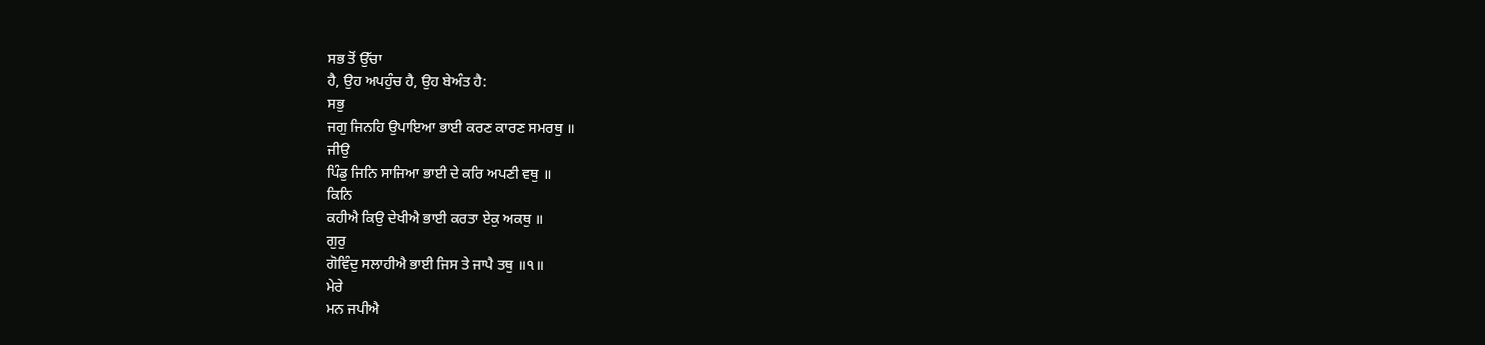ਸਭ ਤੋਂ ਉੱਚਾ
ਹੈ, ਉਹ ਅਪਹੁੰਚ ਹੈ, ਉਹ ਬੇਅੰਤ ਹੈ:
ਸਭੁ
ਜਗੁ ਜਿਨਹਿ ਉਪਾਇਆ ਭਾਈ ਕਰਣ ਕਾਰਣ ਸਮਰਥੁ ॥
ਜੀਉ
ਪਿੰਡੁ ਜਿਨਿ ਸਾਜਿਆ ਭਾਈ ਦੇ ਕਰਿ ਅਪਣੀ ਵਥੁ ॥
ਕਿਨਿ
ਕਹੀਐ ਕਿਉ ਦੇਖੀਐ ਭਾਈ ਕਰਤਾ ਏਕੁ ਅਕਥੁ ॥
ਗੁਰੁ
ਗੋਵਿੰਦੁ ਸਲਾਹੀਐ ਭਾਈ ਜਿਸ ਤੇ ਜਾਪੈ ਤਥੁ ॥੧॥
ਮੇਰੇ
ਮਨ ਜਪੀਐ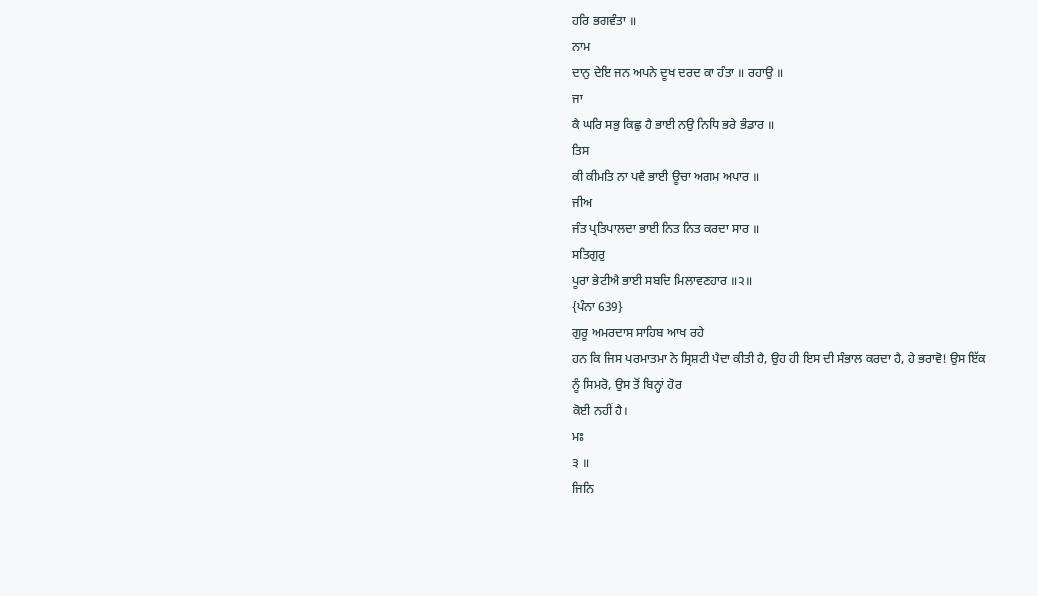ਹਰਿ ਭਗਵੰਤਾ ॥
ਨਾਮ
ਦਾਨੁ ਦੇਇ ਜਨ ਅਪਨੇ ਦੂਖ ਦਰਦ ਕਾ ਹੰਤਾ ॥ ਰਹਾਉ ॥
ਜਾ
ਕੈ ਘਰਿ ਸਭੁ ਕਿਛੁ ਹੈ ਭਾਈ ਨਉ ਨਿਧਿ ਭਰੇ ਭੰਡਾਰ ॥
ਤਿਸ
ਕੀ ਕੀਮਤਿ ਨਾ ਪਵੈ ਭਾਈ ਊਚਾ ਅਗਮ ਅਪਾਰ ॥
ਜੀਅ
ਜੰਤ ਪ੍ਰਤਿਪਾਲਦਾ ਭਾਈ ਨਿਤ ਨਿਤ ਕਰਦਾ ਸਾਰ ॥
ਸਤਿਗੁਰੁ
ਪੂਰਾ ਭੇਟੀਐ ਭਾਈ ਸਬਦਿ ਮਿਲਾਵਣਹਾਰ ॥੨॥
{ਪੰਨਾ 639}
ਗੁਰੂ ਅਮਰਦਾਸ ਸਾਹਿਬ ਆਖ ਰਹੇ
ਹਨ ਕਿ ਜਿਸ ਪਰਮਾਤਮਾ ਨੇ ਸ੍ਰਿਸ਼ਟੀ ਪੈਦਾ ਕੀਤੀ ਹੈ, ਉਹ ਹੀ ਇਸ ਦੀ ਸੰਭਾਲ ਕਰਦਾ ਹੈ, ਹੇ ਭਰਾਵੋ! ਉਸ ਇੱਕ
ਨੂੰ ਸਿਮਰੋ, ਉਸ ਤੋਂ ਬਿਨ੍ਹਾਂ ਹੋਰ
ਕੋਈ ਨਹੀਂ ਹੈ।
ਮਃ
੩ ॥
ਜਿਨਿ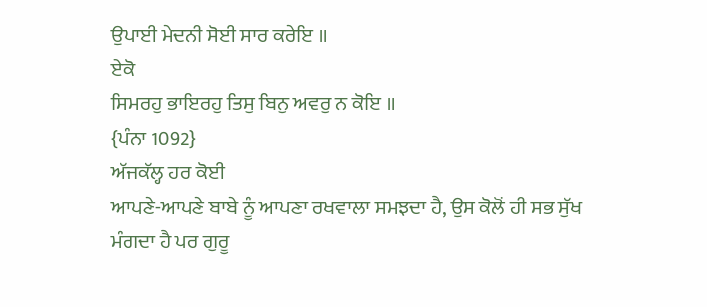ਉਪਾਈ ਮੇਦਨੀ ਸੋਈ ਸਾਰ ਕਰੇਇ ॥
ਏਕੋ
ਸਿਮਰਹੁ ਭਾਇਰਹੁ ਤਿਸੁ ਬਿਨੁ ਅਵਰੁ ਨ ਕੋਇ ॥
{ਪੰਨਾ 1092}
ਅੱਜਕੱਲ੍ਹ ਹਰ ਕੋਈ
ਆਪਣੇ-ਆਪਣੇ ਬਾਬੇ ਨੂੰ ਆਪਣਾ ਰਖਵਾਲਾ ਸਮਝਦਾ ਹੈ, ਉਸ ਕੋਲੋਂ ਹੀ ਸਭ ਸੁੱਖ ਮੰਗਦਾ ਹੈ ਪਰ ਗੁਰੂ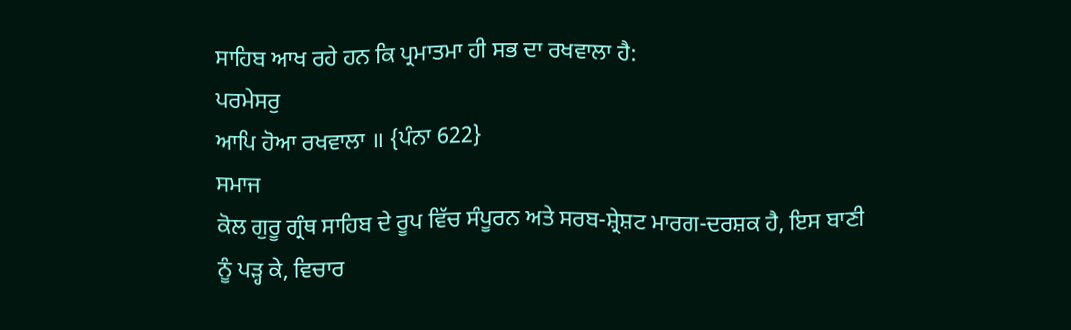ਸਾਹਿਬ ਆਖ ਰਹੇ ਹਨ ਕਿ ਪ੍ਰਮਾਤਮਾ ਹੀ ਸਭ ਦਾ ਰਖਵਾਲਾ ਹੈ:
ਪਰਮੇਸਰੁ
ਆਪਿ ਹੋਆ ਰਖਵਾਲਾ ॥ {ਪੰਨਾ 622}
ਸਮਾਜ
ਕੋਲ ਗੁਰੂ ਗ੍ਰੰਥ ਸਾਹਿਬ ਦੇ ਰੂਪ ਵਿੱਚ ਸੰਪੂਰਨ ਅਤੇ ਸਰਬ-ਸ਼੍ਰੇਸ਼ਟ ਮਾਰਗ-ਦਰਸ਼ਕ ਹੈ, ਇਸ ਬਾਣੀ
ਨੂੰ ਪੜ੍ਹ ਕੇ, ਵਿਚਾਰ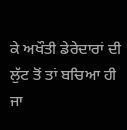ਕੇ ਅਖੌਤੀ ਡੇਰੇਦਾਰਾਂ ਦੀ ਲੁੱਟ ਤੋਂ ਤਾਂ ਬਚਿਆ ਹੀ ਜਾ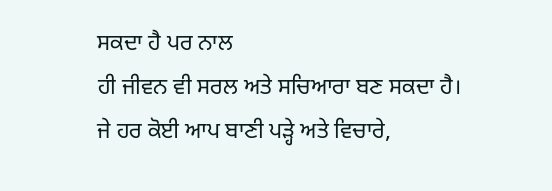ਸਕਦਾ ਹੈ ਪਰ ਨਾਲ
ਹੀ ਜੀਵਨ ਵੀ ਸਰਲ ਅਤੇ ਸਚਿਆਰਾ ਬਣ ਸਕਦਾ ਹੈ। ਜੇ ਹਰ ਕੋਈ ਆਪ ਬਾਣੀ ਪੜ੍ਹੇ ਅਤੇ ਵਿਚਾਰੇ,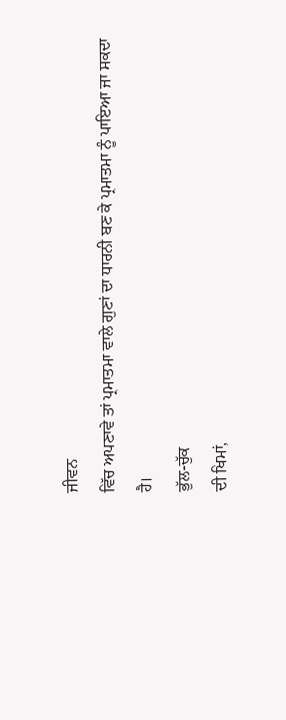ਜੀਵਨ
ਵਿੱਚ ਅਪਣਾਵੇ ਤਾਂ ਪ੍ਰਮਾਤਮਾ ਵਾਲੇ ਗੁਣਾਂ ਦਾ ਧਾਰਨੀ ਬਣ ਕੇ ਪ੍ਰਮਾਤਮਾ ਨੂੰ ਪਾਇਆ ਜਾ ਸਕਦਾ
ਹੈ।
ਭੁੱਲ-ਚੁੱਕ
ਦੀ ਖਿਮਾਂ,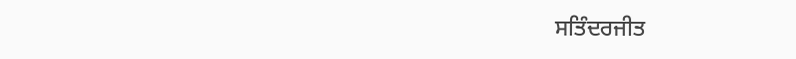ਸਤਿੰਦਰਜੀਤ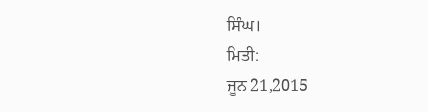ਸਿੰਘ।
ਮਿਤੀ:
ਜੂਨ 21,2015